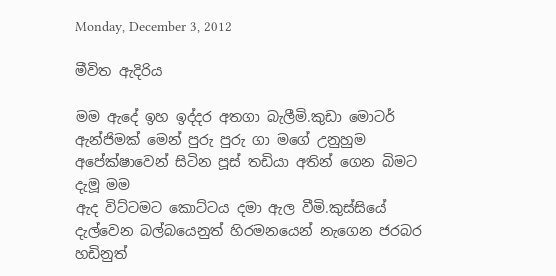Monday, December 3, 2012

මීවිත ඇදිරිය

මම ඇදේ ඉහ ඉද්දර අතගා බැලීමි.කුඩා මොටර් ඇන්ජිමක් මෙන් පුරු පුරු ගා මගේ උනුහුම අපේක්ෂාවෙන් සිටින පූස් තඩියා අතින් ගෙන බිමට දැමූ මම
ඇද විට්ටමට කොට්ටය දමා ඇල වීමි.කුස්සියේ දැල්වෙන බල්බයෙනුත් හිරමනයෙන් නැගෙන ජරබර හඩිනුත්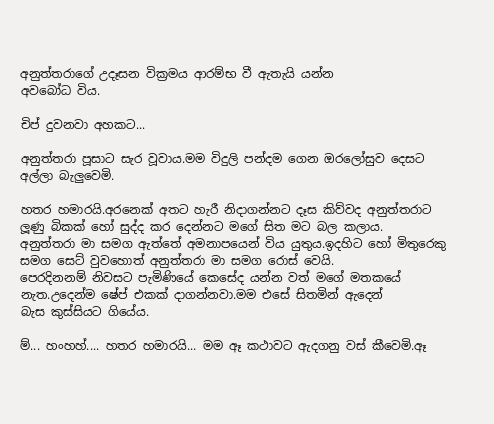අනුත්තරාගේ උදෑසන වික්‍රමය ආරම්භ වී ඇතැයි යන්න
අවබෝධ විය.

චිප් දුවනවා අහකට...

අනුත්තරා පූසාට සැර වූවාය.මම විදුලි පන්දම ගෙන ඔරලෝසුව දෙසට අල්ලා බැලුවෙමි.

හතර හමාරයි.අරනෙක් අතට හැරී නිදාගන්නට දෑස කිව්වද අනුත්තරාට ලූණු බිකක් හෝ සුද්ද කර දෙන්නට මගේ සිත මට බල කලාය.
අනුත්තරා මා සමග ඇත්තේ අමනාපයෙන් විය යුතුය.ඉදහිට හෝ මිතුරෙකු සමග සෙට් වුවහොත් අනුත්තරා මා සමග රොස් වෙයි.
පෙරදිනනම් නිවසට පැමිණියේ කෙසේද යන්න වත් මගේ මතකයේ නැත.උදෙන්ම ෂේප් එකක් දාගන්නවා.මම එසේ සිතමින් ඇදෙන්
බැස කුස්සියට ගියේය.

ම්... හංහහ්.... හතර හමාරයි... මම ඈ කථාවට ඇදගනු වස් කීවෙමි.ඈ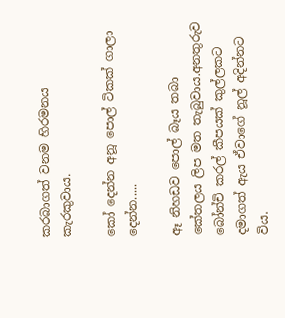කරබාගත් වනම හිරමනය කැරකුවාය.

කෝ දෙන්න අනූ පොල් ටිකක් ගාලා දෙන්න.....

ඈ නිහඩව පොල් බෑය තබා කේතලය ලිප මත තැබුවාය.අනතුරුව බෝන්චි කරල් කීපයක් කුල්ලකට දමාගත් ඇය ඒවාගේ නූල් අදින්නට විය.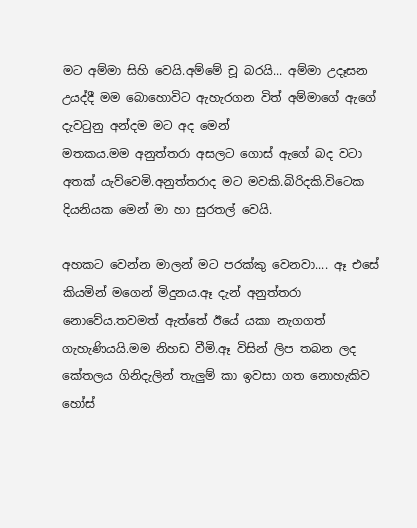මට අම්මා සිහි වෙයි.අම්මේ චූ බරයි... අම්මා උදෑසන උයද්දී මම බොහොවිට ඇහැරගන විත් අම්මාගේ ඇගේ දැවටුනු අන්දම මට අද මෙන්
මතකය.මම අනුත්තරා අසලට ගොස් ඇගේ බද වටා අතක් යැව්වෙමි.අනුත්තරාද මට මවකි.බිරිදකි.විටෙක දියනියක මෙන් මා හා සුරතල් වෙයි.

අහකට වෙන්න මාලන් මට පරක්කු වෙනවා.... ඈ එසේ කියමින් මගෙන් මිදුනය.ඈ දැන් අනුත්තරා නොවේය.තවමත් ඇත්තේ ඊයේ යකා නැගගත්
ගැහැණියයි.මම නිහඩ වීමි.ඈ විසින් ලිප තබන ලද කේතලය ගිනිදැලින් තැලුම් කා ඉවසා ගත නොහැකිව හෝස්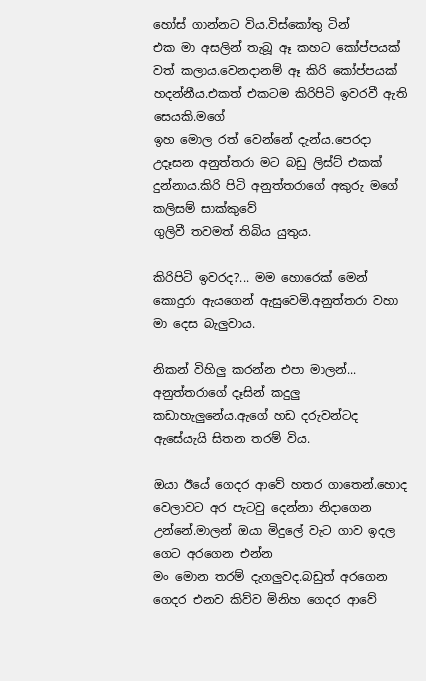හෝස් ගාන්නට විය.විස්කෝතු ටින්
එක මා අසලින් තැබූ ඈ කහට කෝප්පයක් වත් කලාය.වෙනදානම් ඈ කිරි කෝප්පයක් හදන්නීය.එකත් එකටම කිරිපිටි ඉවරවී ඇති සෙයකි.මගේ
ඉහ මොල රත් වෙන්නේ දැන්ය.පෙරදා උදෑසන අනුත්තරා මට බඩු ලිස්ට් එකක් දුන්නාය.කිරි පිටි අනුත්තරාගේ අකුරු මගේ කලිසම් සාක්කුවේ
ගුලිවී තවමත් තිබිය යුතුය.

කිරිපිටි ඉවරද?... මම හොරෙක් මෙන් කොදුරා ඇයගෙන් ඇසුවෙමි.අනුත්තරා වහා මා දෙස බැලුවාය.

නිකන් විහිලු කරන්න එපා මාලන්... අනුත්තරාගේ දෑසින් කදුලු කඩාහැලුනේය.ඇගේ හඩ දරුවන්ටද ඇසේයැයි සිතන තරම් විය.

ඔයා ඊයේ ගෙදර ආවේ හතර ගාතෙන්.හොද වෙලාවට අර පැටවු දෙන්නා නිදාගෙන උන්නේ.මාලන් ඔයා මිදුලේ වැට ගාව ඉදල ගෙට අරගෙන එන්න
මං මොන තරම් දැගලුවද.බඩුත් අරගෙන ගෙදර එනව කිව්ව මිනිහ ගෙදර ආවේ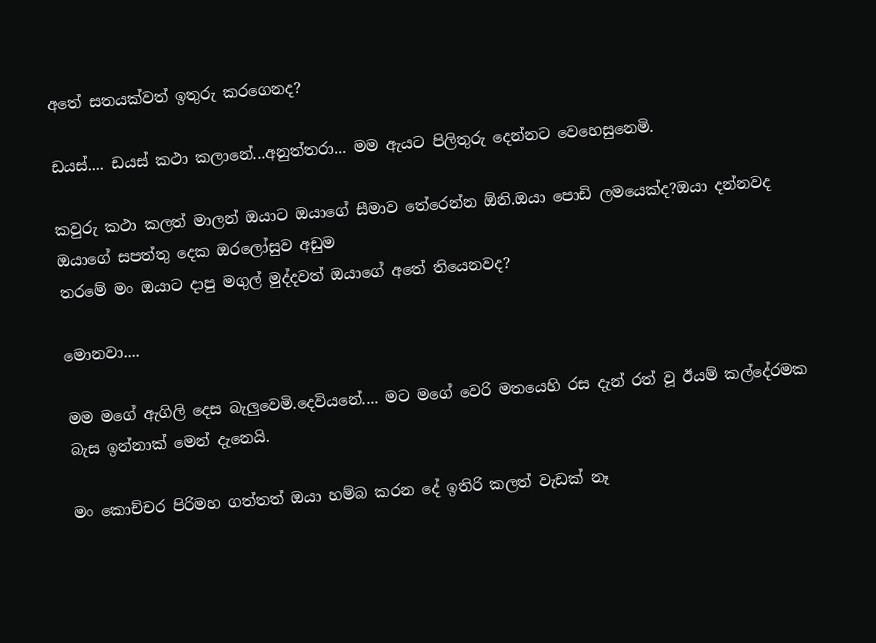අතේ සතයක්වත් ඉතුරු කරගෙනද?

ඩයස්.... ඩයස් කථා කලානේ...අනුත්තරා... මම ඇයට පිලිතුරු දෙන්නට වෙහෙසුනෙමි.

කවුරු කථා කලත් මාලන් ඔයාට ඔයාගේ සීමාව තේරෙන්න ඕනි.ඔයා පොඩි ලමයෙක්ද?ඔයා දන්නවද ඔයාගේ සපත්තු දෙක ඔරලෝසුව අඩුම
තරමේ මං ඔයාට දාපු මගුල් මුද්දවත් ඔයාගේ අතේ තියෙනවද?

මොනවා....

මම මගේ ඇගිලි දෙස බැලුවෙමි.දෙවියනේ.... මට මගේ වෙරි මතයෙහි රස දැන් රත් වූ ඊයම් කල්දේරමක බැස ඉන්නාක් මෙන් දැනෙයි.

මං කොච්චර පිරිමහ ගත්තත් ඔයා හම්බ කරන දේ ඉතිරි කලත් වැඩක් නෑ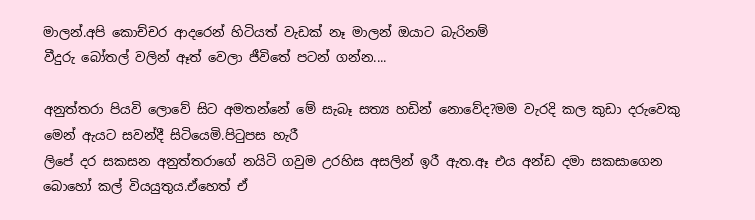මාලන්.අපි කොච්චර ආදරෙන් හිටියත් වැඩක් නෑ මාලන් ඔයාට බැරිනම්
වීදුරු බෝතල් වලින් ඈත් වෙලා ජීවිතේ පටන් ගන්න....

අනුත්තරා පියවි ලොවේ සිට අමතන්නේ මේ සැබෑ සත්‍ය හඩින් නොවේද?මම වැරදි කල කුඩා දරුවෙකු මෙන් ඇයට සවන්දී සිටියෙමි.පිටුපස හැරී
ලිපේ දර සකසන අනුත්තරාගේ නයිටි ගවුම උරහිස අසලින් ඉරී ඇත.ඈ එය අන්ඩ දමා සකසාගෙන බොහෝ කල් වියයුතුය.ඒහෙත් ඒ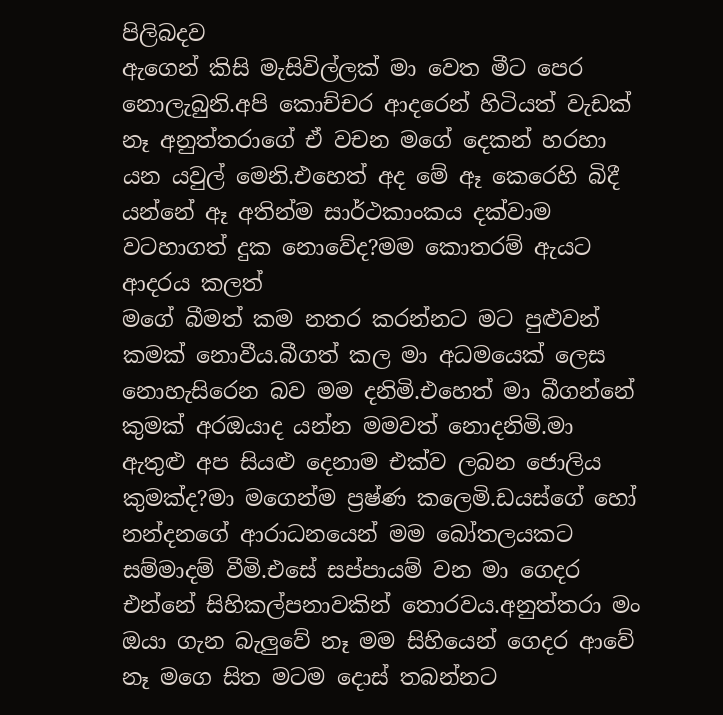පිලිබදව
ඇගෙන් කිසි මැසිවිල්ලක් මා වෙත මීට පෙර නොලැබුනි.අපි කොච්චර ආදරෙන් හිටියත් වැඩක් නෑ අනුත්තරාගේ ඒ වචන මගේ දෙකන් හරහා
යන යවුල් මෙනි.එහෙත් අද මේ ඈ කෙරෙහි බිදී යන්නේ ඈ අතින්ම සාර්ථකාංකය දක්වාම වටහාගත් දුක නොවේද?මම කොතරම් ඇයට ආදරය කලත්
මගේ බීමත් කම නතර කරන්නට මට පුළුවන් කමක් නොවීය.බීගත් කල මා අධමයෙක් ලෙස නොහැසිරෙන බව මම දනිමි.එහෙත් මා බීගන්නේ
කුමක් අරඔයාද යන්න මමවත් නොදනිමි.මා ඇතුළු අප සියළු දෙනාම එක්ව ලබන ජොලිය කුමක්ද?මා මගෙන්ම ප්‍රෂ්ණ කලෙමි.ඩයස්ගේ හෝ
නන්දනගේ ආරාධනයෙන් මම බෝතලයකට සම්මාදම් වීමි.එසේ සප්පායම් වන මා ගෙදර එන්නේ සිහිකල්පනාවකින් තොරවය.අනුත්තරා මං
ඔයා ගැන බැලුවේ නෑ මම සිහියෙන් ගෙදර ආවේ නෑ මගෙ සිත මටම දොස් තබන්නට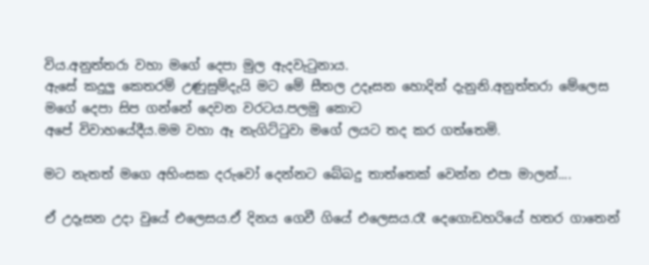විය.අනුත්තරා වහා මගේ දෙපා මුල ඇදවැටුනාය.
ඇසේ කදුලු කෙතරම් උණුසුම්දැයි මට මේ සීතල උදෑසන හොදින් දැනුනි.අනුත්තරා මේලෙස මගේ දෙපා සිප ගන්නේ දෙවන වරටය.පලමු කොට
අපේ විවාහයේදීය.මම වහා ඈ නැගිට්ටුවා මගේ ලයට තද කර ගත්තෙමි.

මට නැතත් මගෙ අහිංසක දරුවෝ දෙන්නට බේබදු තාත්තෙක් වෙන්න එපා මාලන්....

ඒ උදෑසන උදා වුයේ එලෙසය.ඒ දිනය ගෙවී ගියේ එලෙසය.රෑ දෙගොඩහරියේ හතර ගාතෙන්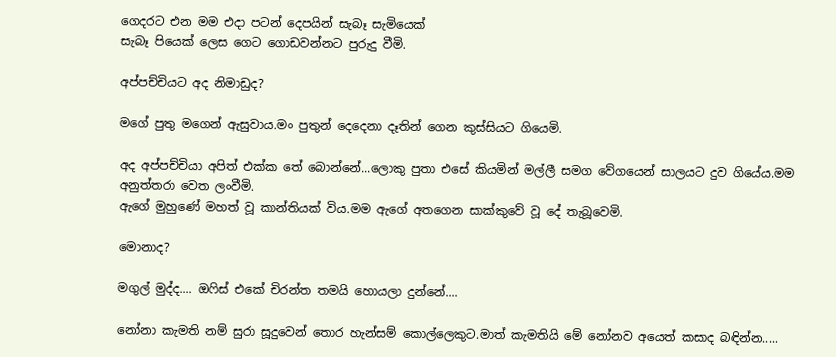ගෙදරට එන මම එදා පටන් දෙපයින් සැබෑ සැමියෙක්
සැබෑ පියෙක් ලෙස ගෙට ගොඩවන්නට පුරුදු වීමි.

අප්පච්චියට අද නිමාඩුද?

මගේ පුතු මගෙන් ඇසුවාය.මං පුතුන් දෙදෙනා දෑතින් ගෙන කුස්සියට ගියෙමි.

අද අප්පච්චියා අපිත් එක්ක තේ බොන්නේ...ලොකු පුතා එසේ කියමින් මල්ලී සමග වේගයෙන් සාලයට දුව ගියේය.මම අනුත්තරා වෙත ලංවීමි.
ඇගේ මුහුණේ මහත් වූ කාන්තියක් විය.මම ඇගේ අතගෙන සාක්කුවේ වූ දේ තැබූවෙමි.

මොනාද?

මගුල් මුද්ද.... ඔෆිස් එකේ චිරන්ත තමයි හොයලා දුන්නේ....

නෝනා කැමති නම් සුරා සූදුවෙන් තොර හැන්සම් කොල්ලෙකුට.මාත් කැමතියි මේ නෝනව අයෙත් කසාද බඳින්න.....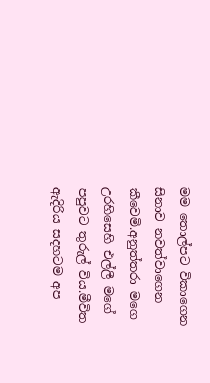මම තොල්පට විකාගෙන සිනාව නවත්වාගෙන කීවෙමි.අනුත්තරා මගෙ උරහිසෙහි එල්ලී මගේ පපුවට තුරුල් විය.මීවිත ඇදිරිය සදහටම අප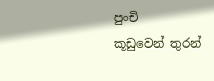පුංචි
කූඩුවෙන් තුරන්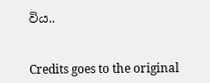විය..


Credits goes to the original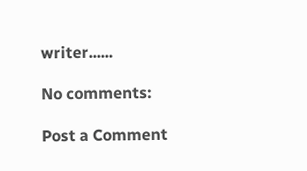writer......

No comments:

Post a Comment